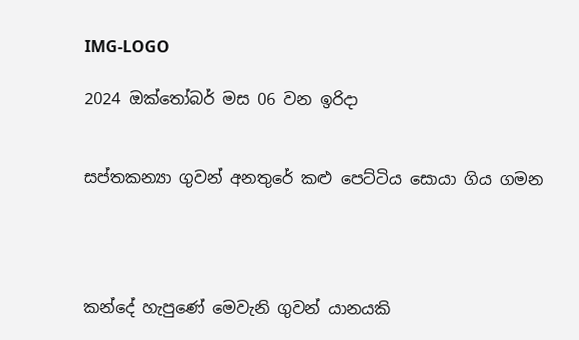IMG-LOGO

2024 ඔක්තෝබර් මස 06 වන ඉරිදා


සප්තකන්‍යා ගුවන් අනතුරේ කළු පෙට්ටිය සොයා ගිය ගමන




කන්දේ හැපුණේ මෙවැනි ගුවන් යානයකි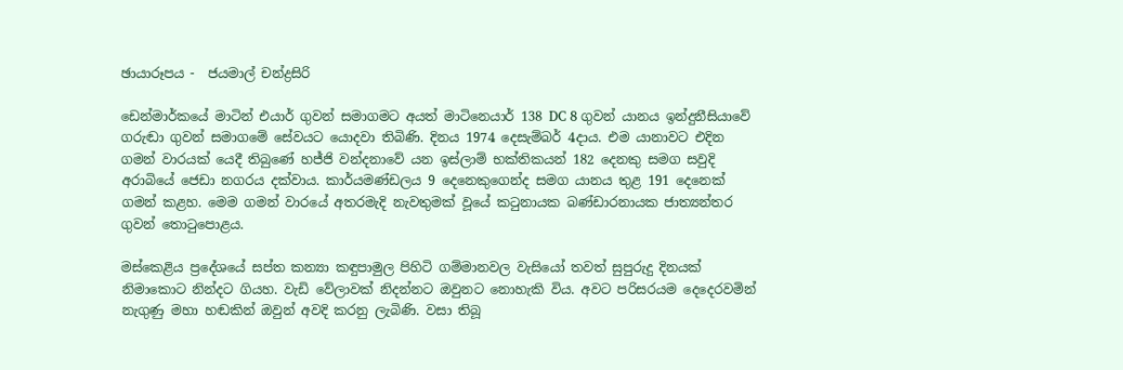ඡායාරූපය -  ජයමාල් චන්ද්‍රසිරි

ඩෙන්මාර්කයේ මාටින් එයාර් ගුවන් සමාගමට අයත් මාටිනෙයාර් 138 DC 8 ගුවන් යානය ඉන්දුනීසියාවේ ගරුඬා ගුවන් සමාගමේ සේවයට යොදවා තිබිණි. දිනය 1974 දෙසැම්බර් 4දාය. එම යානාවට එදින ගමන් වාරයක් යෙදී තිබුණේ හජ්ජි වන්දනාවේ යන ඉස්ලාම් භක්තිකයන් 182 දෙනකු සමග සවුදි අරාබියේ ජෙඩා නගරය දක්වාය. කාර්යමණ්ඩලය 9 දෙනෙකුගෙන්ද සමග යානය තුළ 191 දෙනෙක් ගමන් කළහ. මෙම ගමන් වාරයේ අතරමැදි නැවතුමක් වූයේ කටුනායක බණ්ඩාරනායක ජාත්‍යන්තර ගුවන් තොටුපොළය.

මස්කෙළිය ප්‍රදේශයේ සප්ත කන්‍යා කඳුපාමුල පිහිටි ගම්මානවල වැසියෝ තවත් සුපුරුදු දිනයක් නිමාකොට නින්දට ගියහ. වැඩි වේලාවක් නිදන්නට ඔවුනට නොහැකි විය. අවට පරිසරයම දෙදෙරවමින් නැගුණු මහා හඬකින් ඔවුන් අවදි කරනු ලැබිණි. වසා තිබූ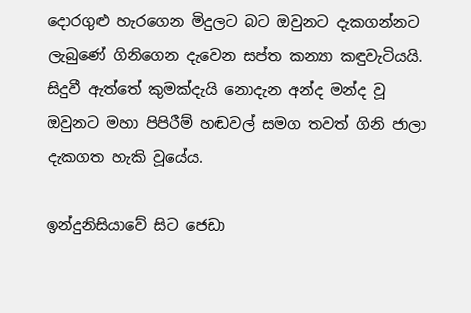දොරගුළු හැරගෙන මිදුලට බට ඔවුනට දැකගන්නට ලැබුණේ ගිනිගෙන දැවෙන සප්ත කන්‍යා කඳුවැටියයි. සිදුවී ඇත්තේ කුමක්දැයි නොදැන අන්ද මන්ද වූ ඔවුනට මහා පිපිරීම් හඬවල් සමග තවත් ගිනි ජාලා දැකගත හැකි වූයේය.

ඉන්දුනිසියාවේ සිට ජෙඩා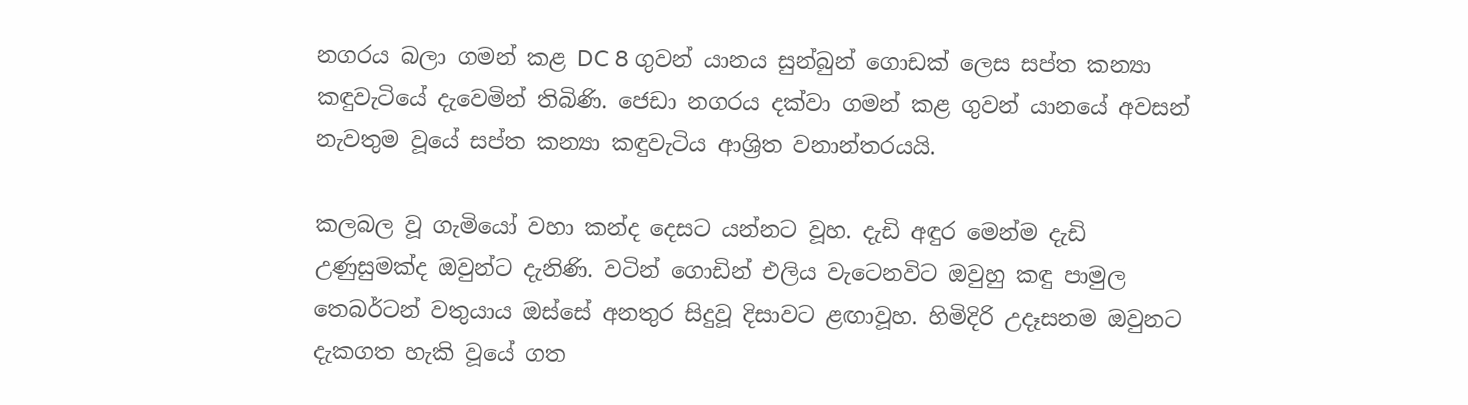නගරය බලා ගමන් කළ DC 8 ගුවන් යානය සුන්බුන් ගොඩක් ලෙස සප්ත කන්‍යා කඳුවැටියේ දැවෙමින් තිබිණි. ජෙඩා නගරය දක්වා ගමන් කළ ගුවන් යානයේ අවසන් නැවතුම වූයේ සප්ත කන්‍යා කඳුවැටිය ආශ්‍රිත වනාන්තරයයි.

කලබල වූ ගැමියෝ වහා කන්ද දෙසට යන්නට වූහ. දැඩි අඳුර මෙන්ම දැඩි උණුසුමක්ද ඔවුන්ට දැනිණි. වටින් ගොඩින් එලිය වැටෙනවිට ඔවුහු කඳු පාමුල තෙබර්ටන් වතුයාය ඔස්සේ අනතුර සිදුවූ දිසාවට ළඟාවූහ. හිමිදිරි උදෑසනම ඔවුනට දැකගත හැකි වූයේ ගත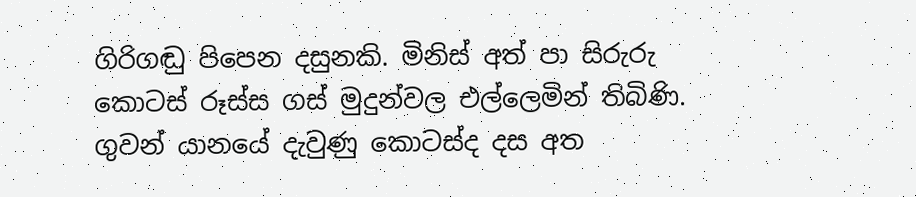ගිරිගඬු පිපෙන දසුනකි. මිනිස් අත් පා සිරුරු කොටස් රූස්ස ගස් මුදුන්වල එල්ලෙමින් තිබිණි. ගුවන් යානයේ දැවුණු කොටස්ද දස අත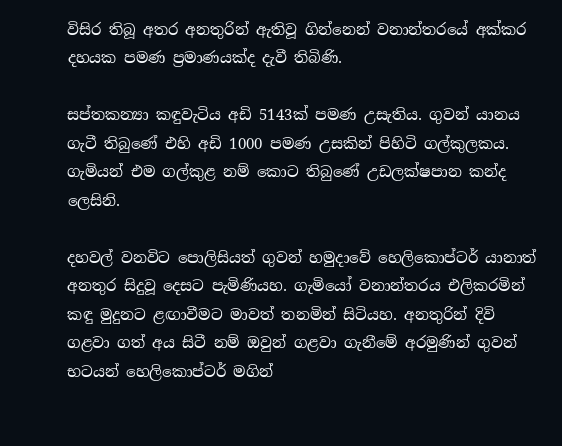විසිර තිබූ අතර අනතුරින් ඇතිවූ ගින්නෙන් වනාන්තරයේ අක්කර දහයක පමණ ප්‍රමාණයක්ද දැවී තිබිණි.

සප්තකන්‍යා කඳුවැටිය අඩි 5143ක් පමණ උසැතිය. ගුවන් යානය ගැටී තිබුණේ එහි අඩි 1000 පමණ උසකින් පිහිටි ගල්කුලකය. ගැමියන් එම ගල්කුළ නම් කොට තිබුණේ උඩලක්ෂපාන කන්ද ලෙසිනි.

දහවල් වනවිට පොලිසියත් ගුවන් හමුදාවේ හෙලිකොප්ටර් යානාත් අනතුර සිදුවූ දෙසට පැමිණියහ. ගැමියෝ වනාන්තරය එලිකරමින් කඳු මුදුනට ළඟාවීමට මාවත් තනමින් සිටියහ. අනතුරින් දිවි ගළවා ගත් අය සිටී නම් ඔවුන් ගළවා ගැනීමේ අරමුණින් ගුවන් භටයන් හෙලිකොප්ටර් මගින්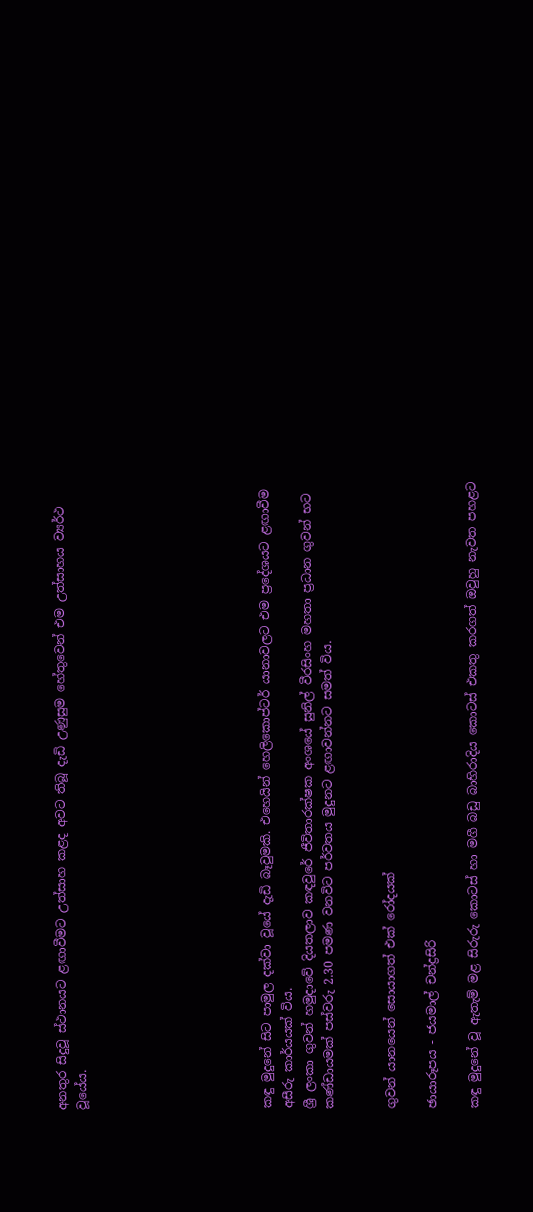අනතුර සිදුවූ ස්ථානයට ළඟාවීමට උත්සාහ කළද අවට තිබූ දැඩි උණුසුම හේතුවෙන් එම උත්සාහය ව්‍යර්ථ වූයේය.








කඳු මුදුනේ සිට පාමුල දක්වා වූයේ දැඩි බෑවුමකි. එහෙයින් හෙලිකොප්ටර් යානාවලට එම ප්‍රදේශයට ළඟාවීම අසීරු කාර්යයක් විය.
ශ්‍රී ලංකා ගුවන් හමුදාවේ දියතලාව කඳවුරේ ජීවිතාරක්ෂක අංශයේ සුනිල් වීරසිංහ මහතා ප්‍රධාන ගුවන් භට කණ්ඩායමක් පස්වරු 2.30 පමණ වනවිට පර්වතය මුදුනට ළඟාවන්නට සමත් විය.


ගුවන් යානයෙන් සොයාගත් එක් රෝදයක්

ඡායාරූපය - ජයමාල් චන්ද්‍රසිරි

කඳු මුදුනේ වූ ඇතැම් මළ සිරුරු කොටස් හා මගී බඩු බාහිරාදිය කොටස් එකතු කරගත් ඔවුහු නැවත පහළට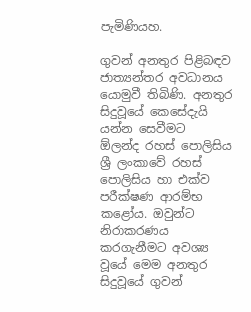පැමිණියහ.

ගුවන් අනතුර පිළිබඳව ජාත්‍යන්තර අවධානය යොමුවී තිබිණි. අනතුර සිදුවූයේ කෙසේදැයි යන්න සෙවීමට  ඕලන්ද රහස් පොලිසිය ශ්‍රී ලංකාවේ රහස් පොලිසිය හා එක්ව පරීක්ෂණ ආරම්භ කළෝය. ඔවුන්ට නිරාකරණය කරගැනීමට අවශ්‍ය වූයේ මෙම අනතුර සිදුවූයේ ගුවන්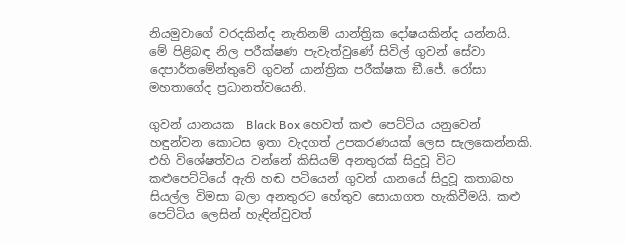නියමුවාගේ වරදකින්ද නැතිනම් යාන්ත්‍රික දෝෂයකින්ද යන්නයි. මේ පිළිබඳ නිල පරීක්ෂණ පැවැත්වුණේ සිවිල් ගුවන් සේවා දෙපාර්තමේන්තුවේ ගුවන් යාන්ත්‍රික පරීක්ෂක ඞී.ජේ. රෝසා මහතාගේද ප්‍රධානත්වයෙනි.

ගුවන් යානයක  Black Box හෙවත් කළු පෙට්ටිය යනුවෙන් හඳුන්වන කොටස ඉතා වැදගත් උපකරණයක් ලෙස සැලකෙන්නකි. එහි විශේෂත්වය වන්නේ කිසියම් අනතුරක් සිදුවූ විට කළුපෙට්ටියේ ඇති හඬ පටියෙන් ගුවන් යානයේ සිදුවූ කතාබහ සියල්ල විමසා බලා අනතුරට හේතුව සොයාගත හැකිවීමයි. කළු පෙට්ටිය ලෙසින් හැඳින්වුවත්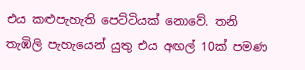එය කළුපැහැති පෙට්ටියක් නොවේ. තනි තැඹිලි පැහැයෙන් යුතු එය අඟල් 10ක් පමණ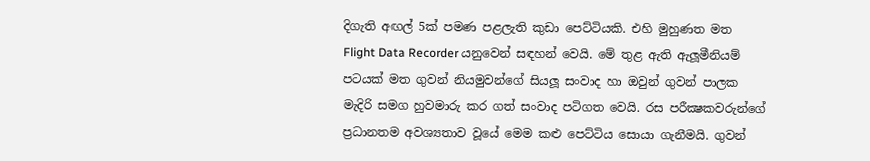දිගැති අඟල් 5ක් පමණ පළලැති කුඩා පෙට්ටියකි. එහි මුහුණත මත  Flight Data Recorder යනුවෙන් සඳහන් වෙයි. මේ තුළ ඇති ඇලූමීනියම් පටයක් මත ගුවන් නියමුවන්ගේ සියලූ සංවාද හා ඔවුන් ගුවන් පාලක මැදිරි සමග හුවමාරු කර ගත් සංවාද පටිගත වෙයි. රස පරීක්‍ෂකවරුන්ගේ ප්‍රධානතම අවශ්‍යතාව වූයේ මෙම කළු පෙට්ටිය සොයා ගැනීමයි. ගුවන්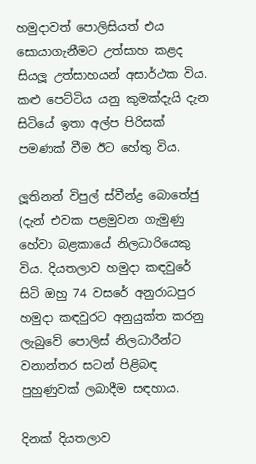හමුදාවත් පොලිසියත් එය සොයාගැනීමට උත්සාහ කළද සියලූ උත්සාහයන් අසාර්ථක විය. කළු පෙට්ටිය යනු කුමක්දැයි දැන සිටියේ ඉතා අල්ප පිරිසක් පමණක් වීම ඊට හේතු විය.

ලූතිනන් විපුල් ස්වීන්ද්‍ර බොතේජු (දැන් එවක පළමුවන ගැමුණු හේවා බළකායේ නිලධාරියෙකු විය. දියතලාව හමුදා කඳවුරේ සිටි ඔහු 74 වසරේ අනුරාධපුර හමුදා කඳවුරට අනුයුක්ත කරනු ලැබුවේ පොලිස් නිලධාරීන්ට වනාන්තර සටන් පිළිබඳ පුහුණුවක් ලබාදීම සඳහාය.

දිනක් දියතලාව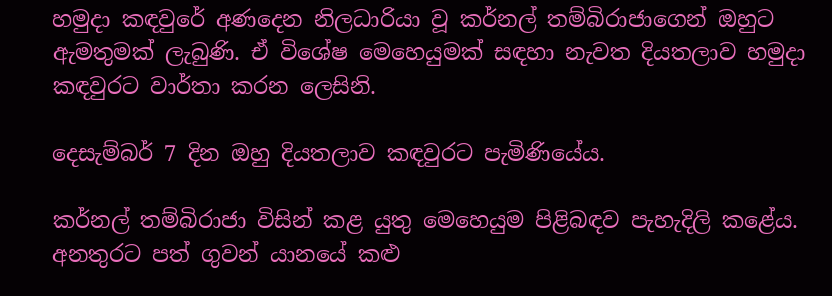හමුදා කඳවුරේ අණදෙන නිලධාරියා වූ කර්නල් තම්බිරාජාගෙන් ඔහුට ඇමතුමක් ලැබුණි. ඒ විශේෂ මෙහෙයුමක් සඳහා නැවත දියතලාව හමුදා කඳවුරට වාර්තා කරන ලෙසිනි.

දෙසැම්බර් 7 දින ඔහු දියතලාව කඳවුරට පැමිණියේය.

කර්නල් තම්බිරාජා විසින් කළ යුතු මෙහෙයුම පිළිබඳව පැහැදිලි කළේය. අනතුරට පත් ගුවන් යානයේ කළු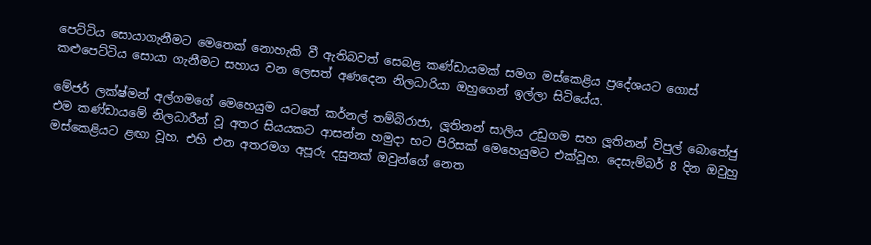පෙට්ටිය සොයාගැනීමට මෙතෙක් නොහැකි වී ඇතිබවත් සෙබළ කණ්ඩායමක් සමග මස්කෙළිය ප්‍රදේශයට ගොස් කළුපෙට්ටිය සොයා ගැනීමට සහාය වන ලෙසත් අණදෙන නිලධාරියා ඔහුගෙන් ඉල්ලා සිටියේය.

මේජර් ලක්ෂ්මන් අල්ගමගේ මෙහෙයුම යටතේ කර්නල් තම්බිරාජා, ලූතිනන් සාලිය උඩුගම සහ ලූතිනන් විපුල් බොතේජු එම කණ්ඩායමේ නිලධාරීන් වූ අතර සියයකට ආසන්න හමුදා භට පිරිසක් මෙහෙයුමට එක්වූහ. දෙසැම්බර් 8 දින ඔවුහු මස්කෙළියට ළඟා වූහ. එහි එන අතරමග අපූරු දසුනක් ඔවුන්ගේ නෙත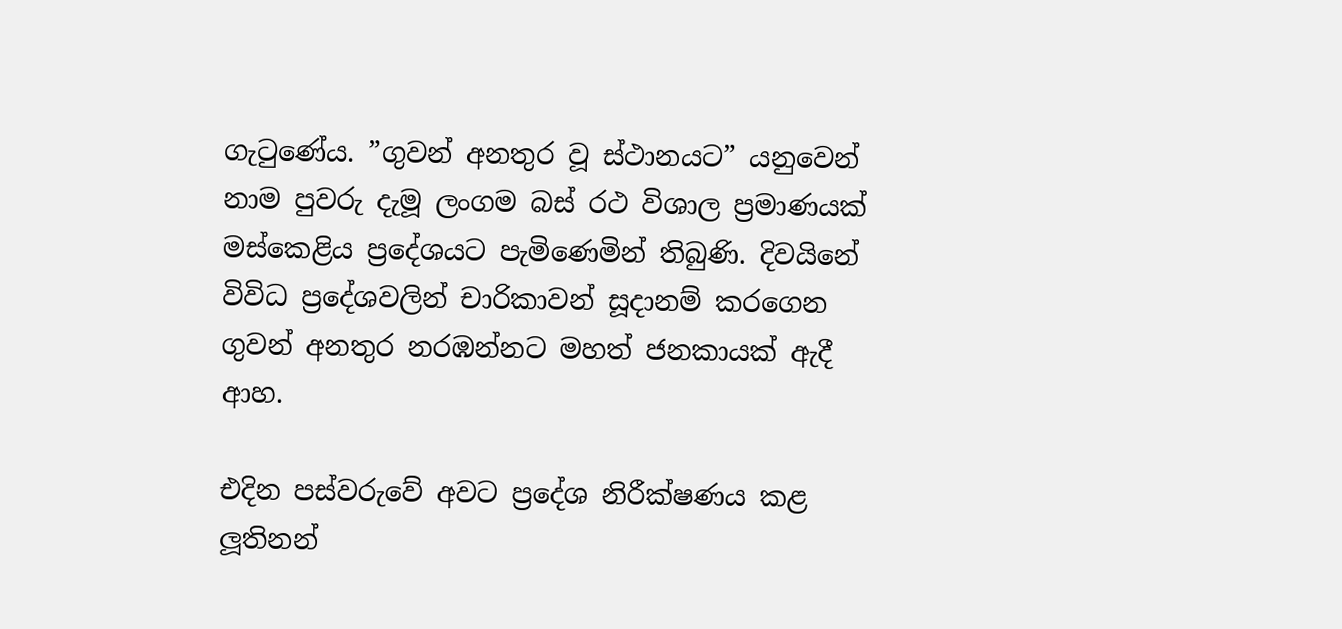ගැටුණේය. ”ගුවන් අනතුර වූ ස්ථානයට” යනුවෙන් නාම පුවරු දැමූ ලංගම බස් රථ විශාල ප්‍රමාණයක් මස්කෙළිය ප්‍රදේශයට පැමිණෙමින් තිබුණි. දිවයිනේ විවිධ ප්‍රදේශවලින් චාරිකාවන් සූදානම් කරගෙන ගුවන් අනතුර නරඹන්නට මහත් ජනකායක් ඇදී ආහ.

එදින පස්වරුවේ අවට ප්‍රදේශ නිරීක්ෂණය කළ ලූතිනන්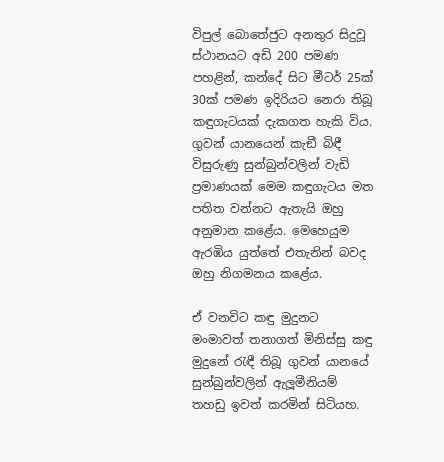විපුල් බොතේජුට අනතුර සිදුවූ ස්ථානයට අඩි 200 පමණ පහළින්, කන්දේ සිට මීටර් 25ක් 30ක් පමණ ඉදිරියට නෙරා තිබූ කඳුගැටයක් දැකගත හැකි විය. ගුවන් යානයෙන් කැඞී බිඳී විසුරුණු සුන්බුන්වලින් වැඩි ප්‍රමාණයක් මෙම කඳුගැටය මත පතිත වන්නට ඇතැයි ඔහු අනුමාන කළේය. මෙහෙයුම ඇරඹිය යුත්තේ එතැනින් බවද ඔහු නිගමනය කළේය.

ඒ වනවිට කඳු මුදුනට මංමාවත් තනාගත් මිනිස්සු කඳු මුදුනේ රැඳී තිබූ ගුවන් යානයේ සුන්බුන්වලින් ඇලූමීනියම් තහඩු ඉවත් කරමින් සිටියහ.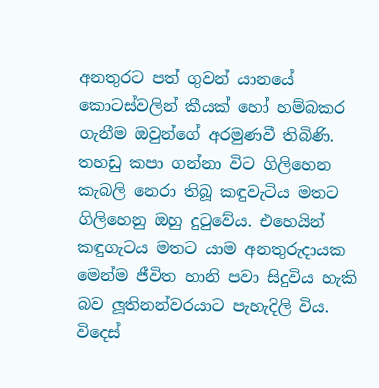අනතුරට පත් ගුවන් යානයේ කොටස්වලින් කීයක් හෝ හම්බකර ගැනීම ඔවුන්ගේ අරමුණවී තිබිණි. තහඩු කපා ගන්නා විට ගිලිහෙන කැබලි නෙරා තිබූ කඳුවැටිය මතට ගිලිහෙනු ඔහු දුටුවේය. එහෙයින් කඳුගැටය මතට යාම අනතුරුදායක මෙන්ම ජීවිත හානි පවා සිදුවිය හැකි බව ලූතිනන්වරයාට පැහැදිලි විය.
විදෙස්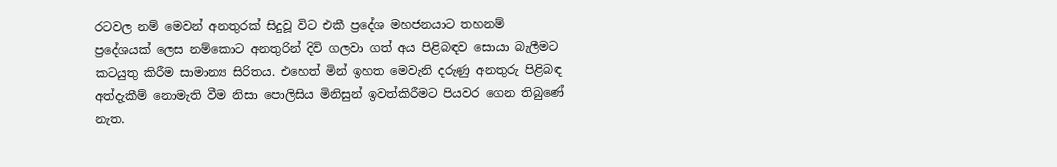රටවල නම් මෙවන් අනතුරක් සිදුවූ විට එකී ප්‍රදේශ මහජනයාට තහනම් ප්‍රදේශයක් ලෙස නම්කොට අනතුරින් දිවි ගලවා ගත් අය පිළිබඳව සොයා බැලීමට කටයුතු කිරීම සාමාන්‍ය සිරිතය. එහෙත් මින් ඉහත මෙවැනි දරුණු අනතුරු පිළිබඳ අත්දැකීම් නොමැති වීම නිසා පොලිසිය මිනිසුන් ඉවත්කිරීමට පියවර ගෙන තිබුණේ නැත.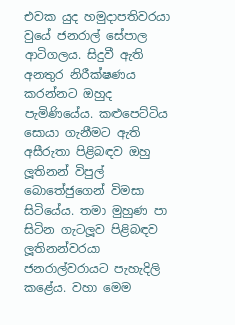එවක යුද හමුදාපතිවරයා වුයේ ජනරාල් සේපාල ආටිගලය. සිදුවී ඇති අනතුර නිරීක්ෂණය කරන්නට ඔහුද පැමිණියේය. කළුපෙට්ටිය සොයා ගැනීමට ඇති අසීරුතා පිළිබඳව ඔහු ලූතිනන් විපුල් බොතේජුගෙන් විමසා සිටියේය. තමා මුහුණ පා සිටින ගැටලූව පිළිබඳව ලූතිනන්වරයා ජනරාල්වරායට පැහැදිලි කළේය. වහා මෙම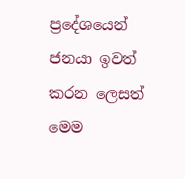ප්‍රදේශයෙන් ජනයා ඉවත් කරන ලෙසත් මෙම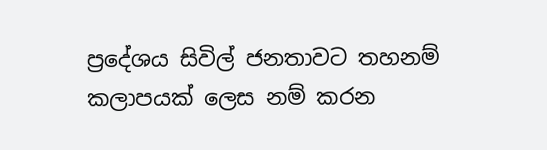ප්‍රදේශය සිවිල් ජනතාවට තහනම් කලාපයක් ලෙස නම් කරන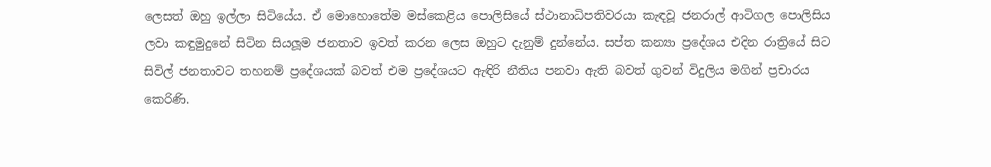ලෙසත් ඔහු ඉල්ලා සිටියේය. ඒ මොහොතේම මස්කෙළිය පොලිසියේ ස්ථානාධිපතිවරයා කැඳවූ ජනරාල් ආටිගල පොලිසිය ලවා කඳුමුදුනේ සිටින සියලූම ජනතාව ඉවත් කරන ලෙස ඔහුට දැනුම් දුන්නේය. සප්ත කන්‍යා ප්‍රදේශය එදින රාත්‍රියේ සිට සිවිල් ජනතාවට තහනම් ප්‍රදේශයක් බවත් එම ප්‍රදේශයට ඇඳිරි නීතිය පනවා ඇති බවත් ගුවන් විදුලිය මගින් ප්‍රචාරය කෙරිණි.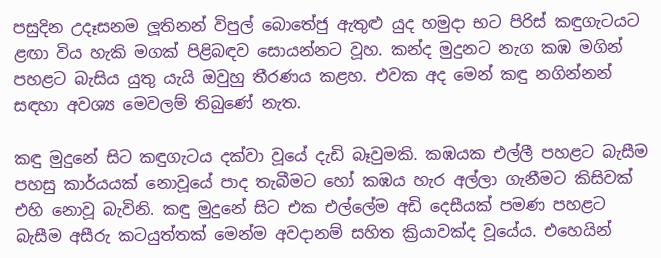පසුදින උදෑසනම ලූතිනන් විපුල් බොතේජු ඇතුළු යුද හමුදා භට පිරිස් කඳුගැටයට ළඟා විය හැකි මගක් පිළිබඳව සොයන්නට වූහ. කන්ද මුදුනට නැග කඹ මගින් පහළට බැසිය යුතු යැයි ඔවුහු තීරණය කළහ. එවක අද මෙන් කඳු නගින්නන් සඳහා අවශ්‍ය මෙවලම් තිබුණේ නැත.

කඳු මුදුනේ සිට කඳුගැටය දක්වා වූයේ දැඩි බෑවුමකි. කඹයක එල්ලී පහළට බැසීම පහසු කාර්යයක් නොවූයේ පාද තැබීමට හෝ කඹය හැර අල්ලා ගැනීමට කිසිවක් එහි නොවූ බැවිනි. කඳු මුදුනේ සිට එක එල්ලේම අඩි දෙසීයක් පමණ පහළට බැසීම අසීරු කටයුත්තක් මෙන්ම අවදානම් සහිත ක්‍රියාවක්ද වූයේය. එහෙයින්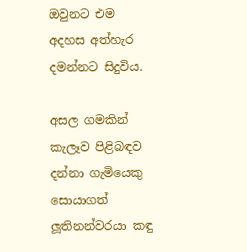ඔවුනට එම අදහස අත්හැර දමන්නට සිදුවිය.

අසල ගමකින් කැලෑව පිළිබඳව දන්නා ගැමියෙකු සොයාගත් ලූතිනන්වරයා කඳු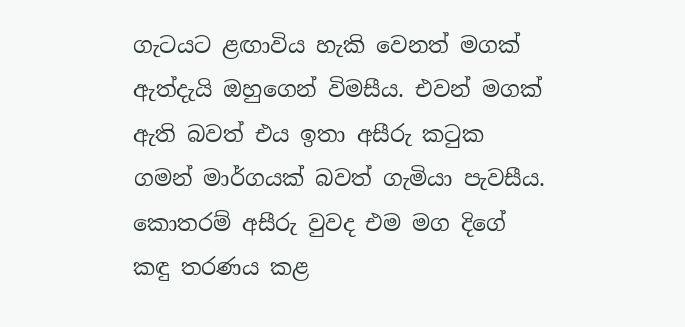ගැටයට ළඟාවිය හැකි වෙනත් මගක් ඇත්දැයි ඔහුගෙන් විමසීය. එවන් මගක් ඇති බවත් එය ඉතා අසීරු කටුක ගමන් මාර්ගයක් බවත් ගැමියා පැවසීය. කොතරම් අසීරු වුවද එම මග දිගේ කඳු තරණය කළ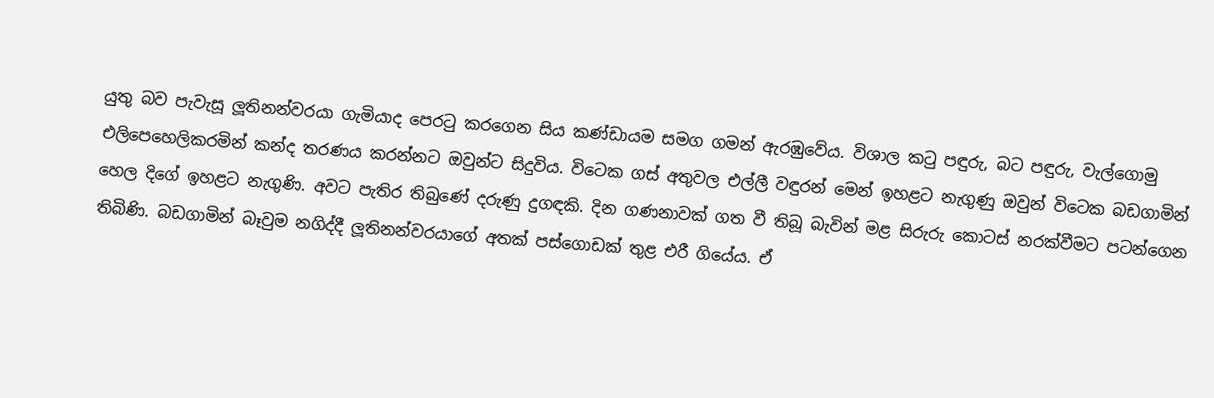යුතු බව පැවැසූ ලූතිනන්වරයා ගැමියාද පෙරටු කරගෙන සිය කණ්ඩායම සමග ගමන් ඇරඹුවේය. විශාල කටු පඳුරු, බට පඳුරු, වැල්ගොමු එලිපෙහෙලිකරමින් කන්ද තරණය කරන්නට ඔවුන්ට සිදුවිය. විටෙක ගස් අතුවල එල්ලී වඳුරන් මෙන් ඉහළට නැගුණු ඔවුන් විටෙක බඩගාමින් හෙල දිගේ ඉහළට නැගුණි. අවට පැතිර තිබුණේ දරුණු දුගඳකි. දින ගණනාවක් ගත වී තිබූ බැවින් මළ සිරුරු කොටස් නරක්වීමට පටන්ගෙන තිබිණි. බඩගාමින් බෑවුම නගිද්දී ලූතිනන්වරයාගේ අතක් පස්ගොඩක් තුළ එරී ගියේය. ඒ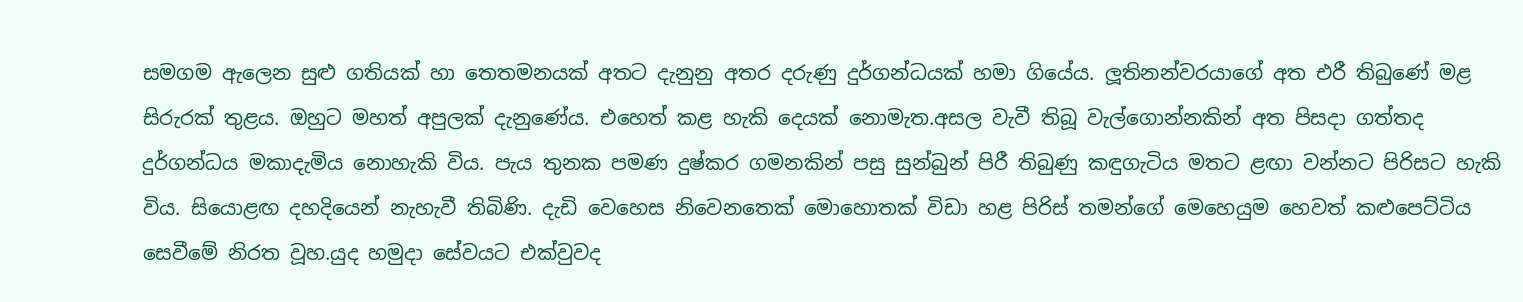සමගම ඇලෙන සුළු ගතියක් හා තෙතමනයක් අතට දැනුනු අතර දරුණු දුර්ගන්ධයක් හමා ගියේය. ලූතිනන්වරයාගේ අත එරී තිබුණේ මළ සිරුරක් තුළය. ඔහුට මහත් අපුලක් දැනුණේය. එහෙත් කළ හැකි දෙයක් නොමැත.අසල වැවී තිබූ වැල්ගොන්නකින් අත පිසදා ගත්තද දුර්ගන්ධය මකාදැමිය නොහැකි විය. පැය තුනක පමණ දුෂ්කර ගමනකින් පසු සුන්බුන් පිරී තිබුණු කඳුගැටිය මතට ළඟා වන්නට පිරිසට හැකි විය. සියොළඟ දහදියෙන් නැහැවී තිබිණි. දැඩි වෙහෙස නිවෙනතෙක් මොහොතක් විඩා හළ පිරිස් තමන්ගේ මෙහෙයුම හෙවත් කළුපෙට්ටිය සෙවීමේ නිරත වූහ.යුද හමුදා සේවයට එක්වුවද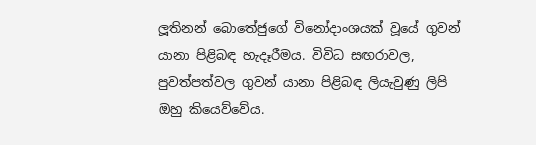ලූතිනන් බොතේජුගේ විනෝදාංශයක් වූයේ ගුවන් යානා පිළිබඳ හැදෑරීමය. විවිධ සඟරාවල, පුවත්පත්වල ගුවන් යානා පිළිබඳ ලියැවුණු ලිපි ඔහු කියෙව්වේය.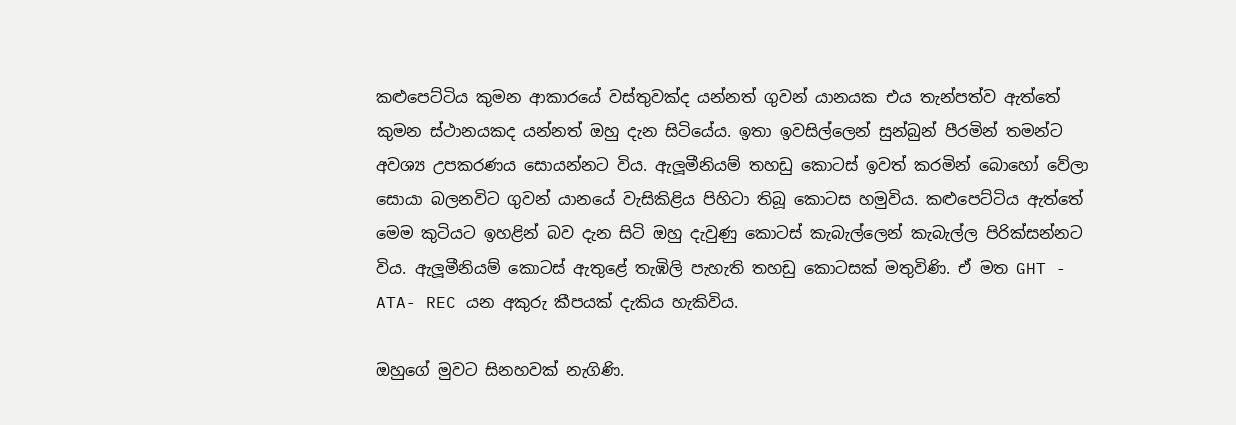කළුපෙට්ටිය කුමන ආකාරයේ වස්තුවක්ද යන්නත් ගුවන් යානයක එය තැන්පත්ව ඇත්තේ කුමන ස්ථානයකද යන්නත් ඔහු දැන සිටියේය. ඉතා ඉවසිල්ලෙන් සුන්බුන් පීරමින් තමන්ට අවශ්‍ය උපකරණය සොයන්නට විය. ඇලූමීනියම් තහඩු කොටස් ඉවත් කරමින් බොහෝ වේලා සොයා බලනවිට ගුවන් යානයේ වැසිකිළිය පිහිටා තිබූ කොටස හමුවිය. කළුපෙට්ටිය ඇත්තේ මෙම කුටියට ඉහළින් බව දැන සිටි ඔහු දැවුණු කොටස් කැබැල්ලෙන් කැබැල්ල පිරික්සන්නට විය. ඇලූමීනියම් කොටස් ඇතුළේ තැඹිලි පැහැති තහඩු කොටසක් මතුවිණි. ඒ මත GHT - ATA- REC යන අකුරු කීපයක් දැකිය හැකිවිය.

ඔහුගේ මුවට සිනහවක් නැගිණි.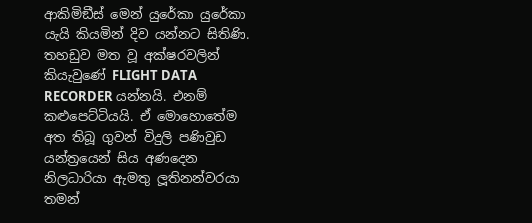ආකිමිඞීස් මෙන් යුරේකා යුරේකා යැයි කියමින් දිව යන්නට සිතිණි. තහඩුව මත වූ අක්ෂරවලින් කියැවුණේ FLIGHT DATA
RECORDER යන්නයි. එනම් කළුපෙට්ටියයි. ඒ මොහොතේම අත තිබූ ගුවන් විදුලි පණිවුඩ යන්ත්‍රයෙන් සිය අණදෙන නිලධාරියා ඇමතු ලූතිනන්වරයා තමන්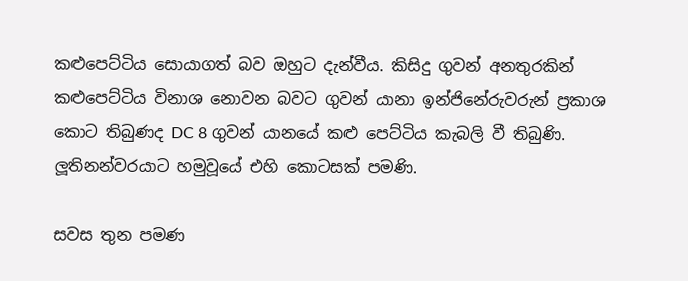කළුපෙට්ටිය සොයාගත් බව ඔහුට දැන්වීය. කිසිදු ගුවන් අනතුරකින් කළුපෙට්ටිය විනාශ නොවන බවට ගුවන් යානා ඉන්ජිනේරුවරුන් ප්‍රකාශ කොට තිබුණද DC 8 ගුවන් යානයේ කළු පෙට්ටිය කැබලි වී තිබුණි. ලූතිනන්වරයාට හමුවූයේ එහි කොටසක් පමණි.

සවස තුන පමණ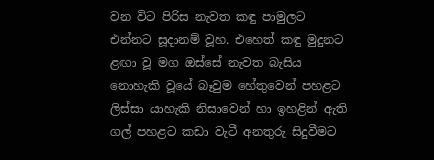වන විට පිරිස නැවත කඳු පාමුලට එන්නට සූදානම් වූහ. එහෙත් කඳු මුදුනට ළඟා වූ මග ඔස්සේ නැවත බැසිය නොහැකි වූයේ බෑවුම හේතුවෙන් පහළට ලිස්සා යාහැකි නිසාවෙන් හා ඉහළින් ඇති ගල් පහළට කඩා වැටී අනතුරු සිදුවීමට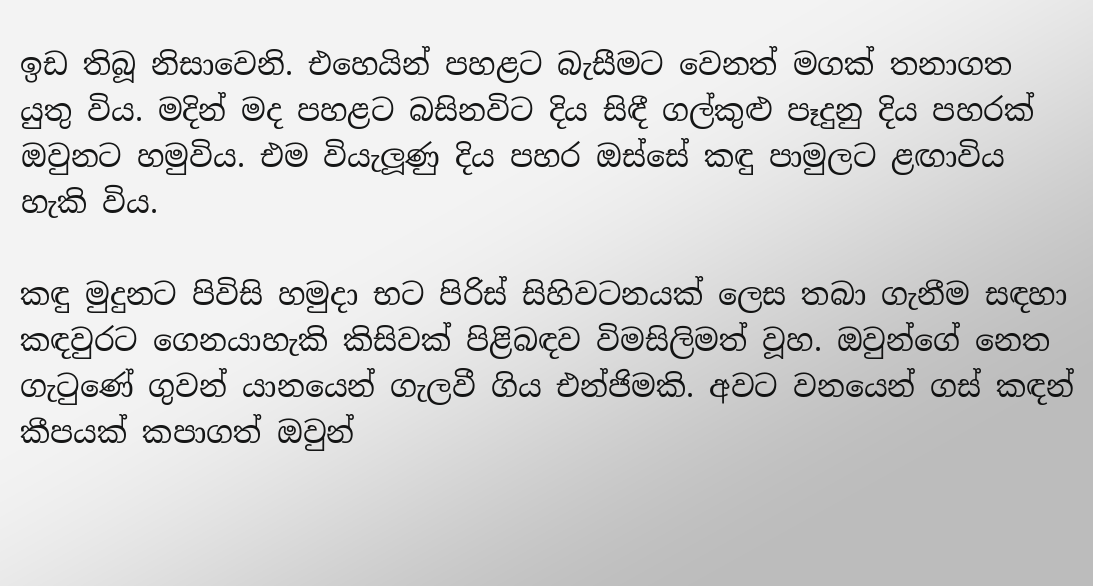ඉඩ තිබූ නිසාවෙනි. එහෙයින් පහළට බැසීමට වෙනත් මගක් තනාගත යුතු විය. මදින් මද පහළට බසිනවිට දිය සිඳී ගල්කුළු පෑදුනු දිය පහරක් ඔවුනට හමුවිය. එම වියැලූණු දිය පහර ඔස්සේ කඳු පාමුලට ළඟාවිය හැකි විය.

කඳු මුදුනට පිවිසි හමුදා භට පිරිස් සිහිවටනයක් ලෙස තබා ගැනීම සඳහා කඳවුරට ගෙනයාහැකි කිසිවක් පිළිබඳව විමසිලිමත් වූහ. ඔවුන්ගේ නෙත ගැටුණේ ගුවන් යානයෙන් ගැලවී ගිය එන්ජිමකි. අවට වනයෙන් ගස් කඳන් කීපයක් කපාගත් ඔවුන්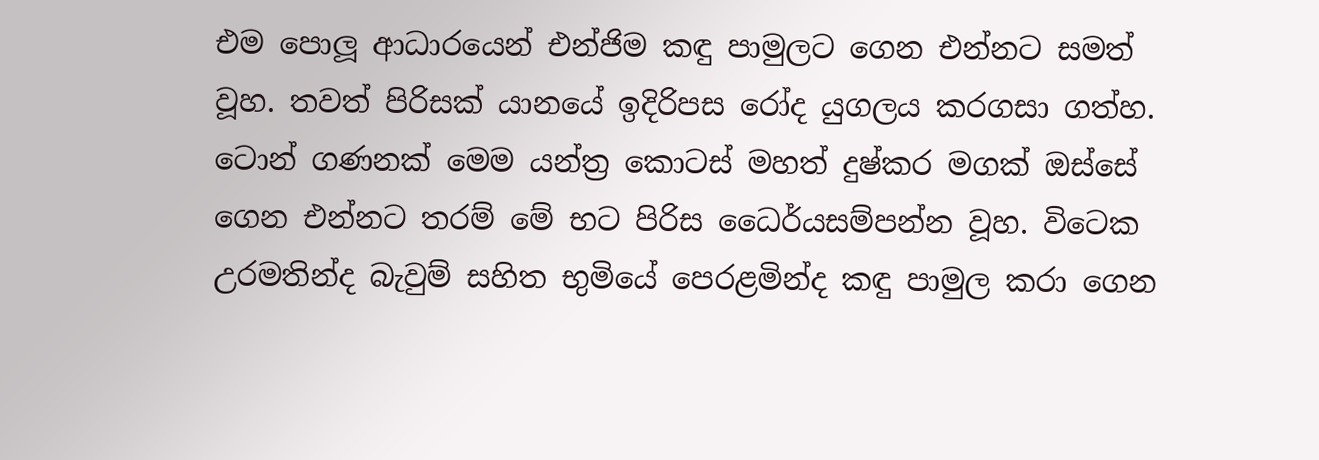එම පොලූ ආධාරයෙන් එන්ජිම කඳු පාමුලට ගෙන එන්නට සමත් වූහ. තවත් පිරිසක් යානයේ ඉදිරිපස රෝද යුගලය කරගසා ගත්හ. ටොන් ගණනක් මෙම යන්ත්‍ර කොටස් මහත් දුෂ්කර මගක් ඔස්සේ ගෙන එන්නට තරම් මේ භට පිරිස ධෛර්යසම්පන්න වූහ. විටෙක උරමතින්ද බැවුම් සහිත භුමියේ පෙරළමින්ද කඳු පාමුල කරා ගෙන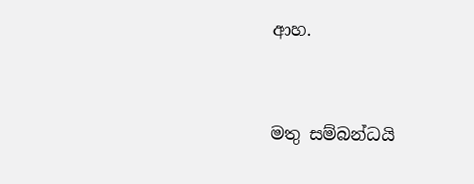ආහ.


මතු සම්බන්ධයි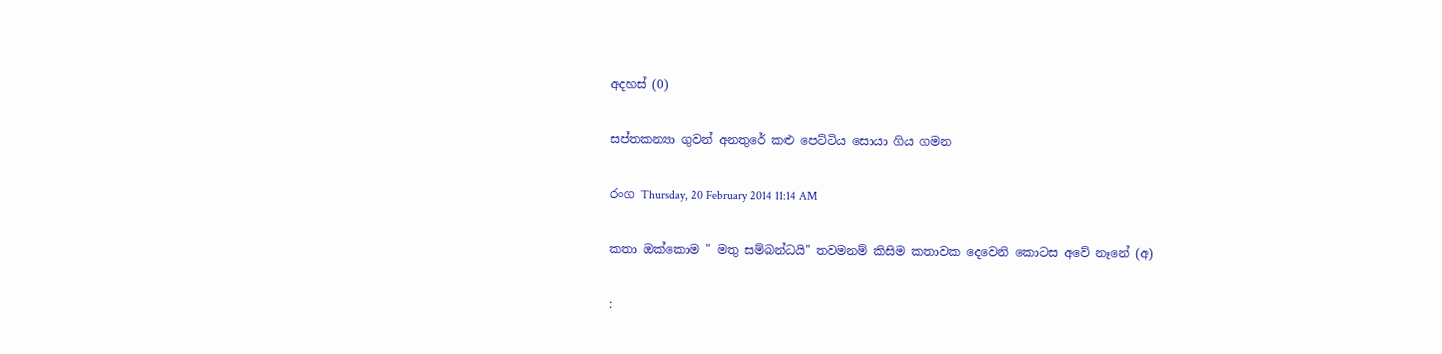අදහස් (0)

සප්තකන්‍යා ගුවන් අනතුරේ කළු පෙට්ටිය සොයා ගිය ගමන

රංග Thursday, 20 February 2014 11:14 AM

කතා ඔක්කොම " මතු සම්බන්ධයි" තවමනම් කිසිම කතාවක දෙවෙනි කොටස අවේ නෑනේ (අ)

: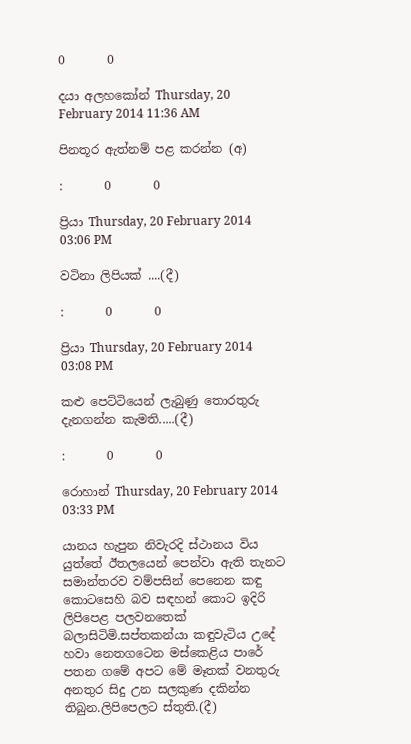0       0

දයා අලහකෝන් Thursday, 20 February 2014 11:36 AM

පිනතූර ඇත්නම් පළ කරන්න (අ)

:       0       0

ප්‍රියා Thursday, 20 February 2014 03:06 PM

වටිනා ලිපියක් ....(දී)

:       0       0

ප්‍රියා Thursday, 20 February 2014 03:08 PM

කළු පෙට්ටියෙන් ලැබුණු තොරතුරු දැනගන්න කැමති.....(දී)

:       0       0

රොහාන් Thursday, 20 February 2014 03:33 PM

යානය හැපුන නිවැරදි ස්ථානය විය යුත්තේ ඊතලයෙන් පෙන්වා ඇති තැනට සමාන්තරව වම්පසින් පෙනෙන කඳු කොටසෙහි බව සඳහන් කොට ඉදිරි ලිපිපෙළ පලවනතෙක් බලාසිටිමි.සප්තකන්යා කඳුවැටිය උදේ හවා නෙතගටෙන මස්කෙළිය පාරේ පතන ගමේ අපට මේ මෑතක් වනතුරු අනතුර සිදු උන සලකුණ දකින්න තිබුන.ලිපිපෙලට ස්තුති.(දී)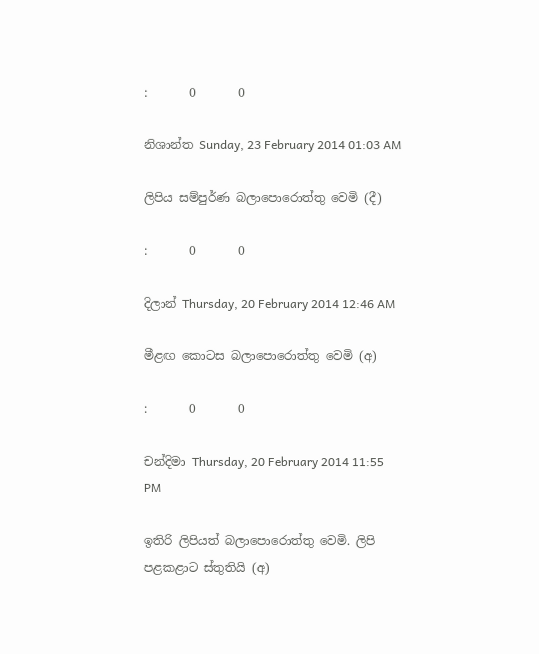:       0       0

නිශාන්ත Sunday, 23 February 2014 01:03 AM

ලිපිය සම්පුර්ණ බලාපොරොත්තු වෙමි (දී)

:       0       0

දිලාන් Thursday, 20 February 2014 12:46 AM

මීළඟ කොටස බලාපොරොත්තු වෙමි (අ)

:       0       0

චන්දිමා Thursday, 20 February 2014 11:55 PM

ඉතිරි ලිපියත් බලාපොරොත්තු වෙමි. ලිපි පළකළාට ස්තුතියි (අ)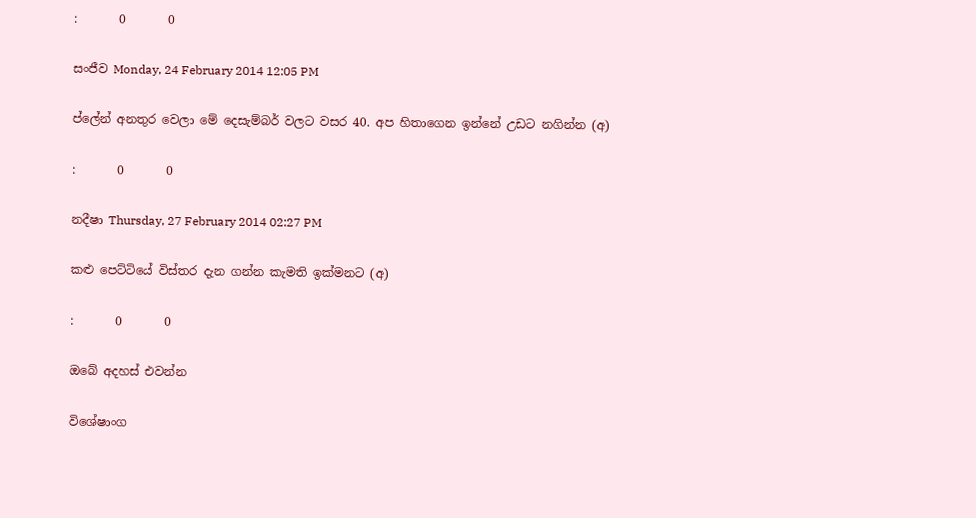:       0       0

සංජීව Monday, 24 February 2014 12:05 PM

ප්ලේන් අනතුර වෙලා මේ දෙසැම්බර් වලට වසර 40. අප හිතාගෙන ඉන්නේ උඩට නගින්න (අ)

:       0       0

නදීෂා Thursday, 27 February 2014 02:27 PM

කළු පෙට්ටියේ විස්තර දැන ගන්න කැමති ඉක්මනට (අ)

:       0       0

ඔබේ අදහස් එවන්න

විශේෂාංග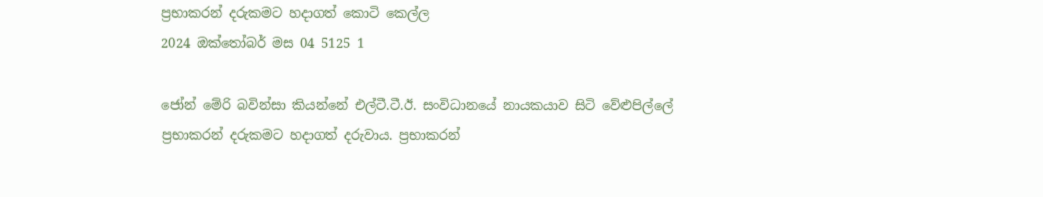ප්‍රභාකරන් දරුකමට හදාගත් කොටි කෙල්ල
2024 ඔක්තෝබර් මස 04 5125 1

ජෝන් මේරි බවින්සා කියන්නේ එල්ටී.ටී.ඊ. සංවිධානයේ නායකයාව සිටි වේළුපිල්ලේ ප්‍රභාකරන් දරුකමට හදාගත් දරුවාය. ප්‍රභාකරන්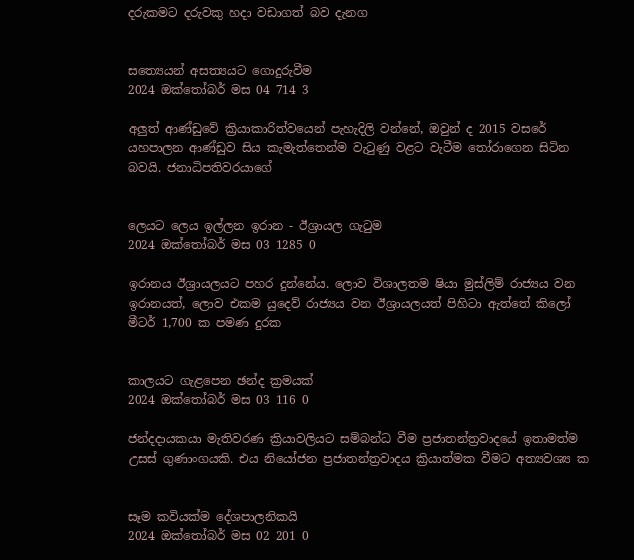දරුකමට දරුවකු හදා වඩාගත් බව දැනග


සත්‍යෙයන් අසත්‍යයට ගොදුරුවීම
2024 ඔක්තෝබර් මස 04 714 3

අලු‍ත් ආණ්ඩුවේ ක්‍රියාකාරිත්වයෙන් පැහැදිලි වන්නේ, ඔවුන් ද 2015 වසරේ යහපාලන ආණ්ඩුව සිය කැමැත්තෙන්ම වැටුණු වළට වැටීම තෝරාගෙන සිටින බවයි. ජනාධිපතිවරයාගේ


ලෙයට ලෙය ඉල්ලන ඉරාන - ඊශ්‍රායල ගැටුම
2024 ඔක්තෝබර් මස 03 1285 0

ඉරානය ඊශ්‍රායලයට පහර දුන්නේය. ලොව විශාලතම ෂියා මුස්ලිම් රාජ්‍යය වන ඉරානයත්, ලොව එකම යුදෙව් රාජ්‍යය වන ඊශ්‍රායලයත් පිහිටා ඇත්තේ කිලෝ මීටර් 1,700 ක පමණ දුරක


කාලයට ගැළපෙන ඡන්ද ක්‍රමයක්
2024 ඔක්තෝබර් මස 03 116 0

ජන්දදායකයා මැතිවරණ ක්‍රියාවලියට සම්බන්ධ වීම ප්‍රජාතන්ත්‍රවාදයේ ඉතාමත්ම උසස් ගුණාංගයකි. එය නියෝජන ප්‍රජාතන්ත්‍රවාදය ක්‍රියාත්මක වීමට අත්‍යවශ්‍ය ක


සෑම කවියක්ම දේශපාලනිකයි
2024 ඔක්තෝබර් මස 02 201 0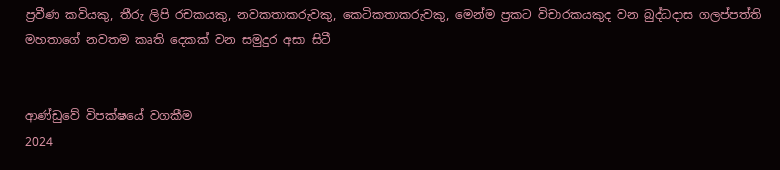ප්‍රවීණ කවියකු, තීරු ලිපි රචකයකු, නවකතාකරුවකු, කෙටිකතාකරුවකු, මෙන්ම ප්‍රකට විචාරකයකුද වන බුද්ධදාස ගලප්පත්ති මහතාගේ නවතම කෘති දෙකක් වන සමුදුර අසා සිටී


ආණ්ඩුවේ විපක්ෂයේ වගකීම
2024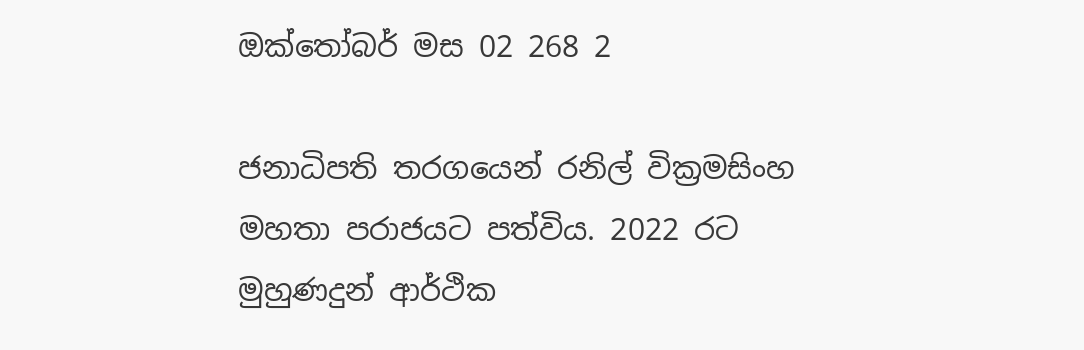ඔක්තෝබර් මස 02 268 2

ජනාධිපති තරගයෙන් රනිල් වික්‍රමසිංහ මහතා පරාජයට පත්විය. 2022 රට මුහුණදුන් ආර්ථික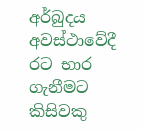අර්බුදය අවස්ථාවේදී රට භාර ගැනීමට කිසිවකු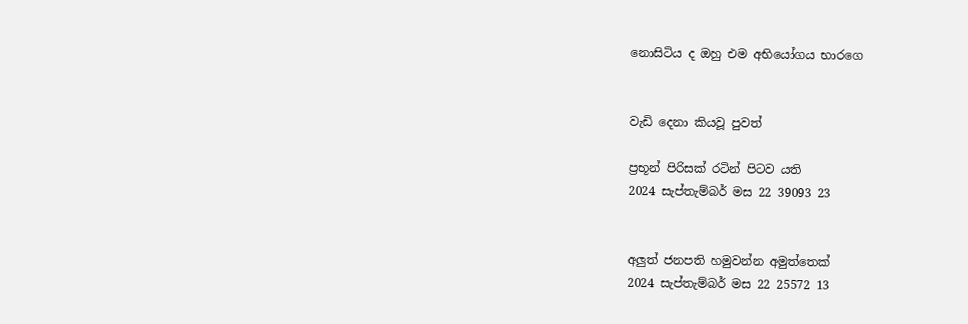නොසිටිය ද ඔහු එම අභියෝගය භාරගෙ


වැඩි දෙනා කියවූ පුවත්

ප්‍රභූන් පිරිසක් රටින් පිටව යති
2024 සැප්තැම්බර් මස 22 39093 23


අලුත් ජනපති හමුවන්න අමුත්තෙක්
2024 සැප්තැම්බර් මස 22 25572 13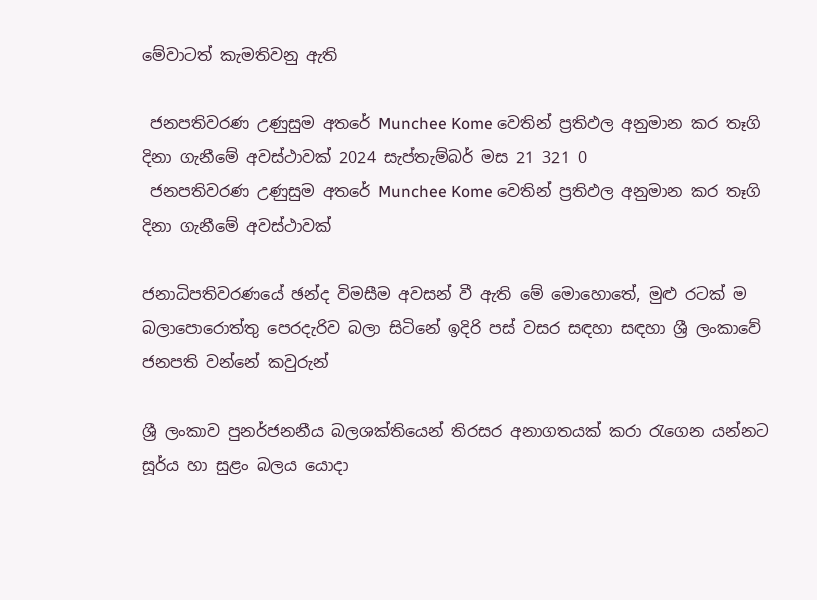මේවාටත් කැමතිවනු ඇති

 ජනපතිවරණ උණුසුම අතරේ Munchee Kome වෙතින් ප්‍රතිඵල අනුමාන කර තෑගි දිනා ගැනීමේ අවස්ථාවක් 2024 සැප්තැම්බර් මස 21 321 0
 ජනපතිවරණ උණුසුම අතරේ Munchee Kome වෙතින් ප්‍රතිඵල අනුමාන කර තෑගි දිනා ගැනීමේ අවස්ථාවක්

ජනාධිපතිවරණයේ ඡන්ද විමසීම අවසන් වී ඇති මේ මොහොතේ, මුළු රටක් ම බලාපොරොත්තු පෙරදැරිව බලා සිටිනේ ඉදිරි පස් වසර සඳහා සඳහා ශ්‍රී ලංකාවේ ජනපති වන්නේ කවුරුන්

ශ්‍රී ලංකාව පුනර්ජනනීය බලශක්තියෙන් තිරසර අනාගතයක් කරා රැගෙන යන්නට සූර්ය හා සුළං බලය යොදා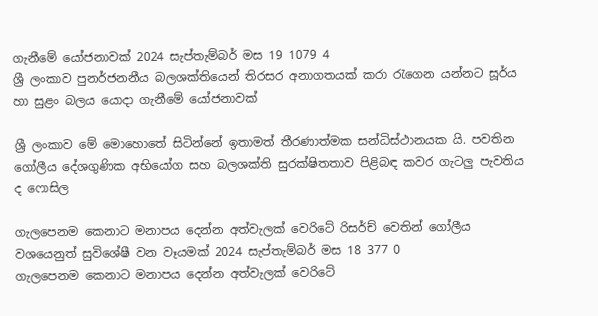ගැනීමේ යෝජනාවක් 2024 සැප්තැම්බර් මස 19 1079 4
ශ්‍රී ලංකාව පුනර්ජනනීය බලශක්තියෙන් තිරසර අනාගතයක් කරා රැගෙන යන්නට සූර්ය හා සුළං බලය යොදා ගැනීමේ යෝජනාවක්

ශ්‍රී ලංකාව මේ මොහොතේ සිටින්නේ ඉතාමත් තීරණාත්මක සන්ධිස්ථානයක යි. පවතින ගෝලීය දේශගුණික අභියෝග සහ බලශක්ති සුරක්ෂිතතාව පිළිබඳ කවර ගැටලු පැවතිය ද ෆොසිල

ගැලපෙනම කෙනාට මනාපය දෙන්න අත්වැලක් වෙරිටේ රිසර්ච් වෙතින් ගෝලීය වශයෙනුත් සුවිශේෂී වන වෑයමක් 2024 සැප්තැම්බර් මස 18 377 0
ගැලපෙනම කෙනාට මනාපය දෙන්න අත්වැලක් වෙරිටේ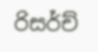රිසර්ච්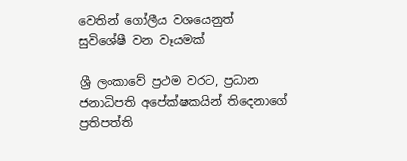වෙතින් ගෝලීය වශයෙනුත් සුවිශේෂී වන වෑයමක්

ශ්‍රී ලංකාවේ ප්‍රථම වරට, ප්‍රධාන ජනාධිපති අපේක්ෂකයින් තිදෙනාගේ ප්‍රතිපත්ති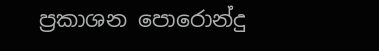ප්‍රකාශන පොරොන්දු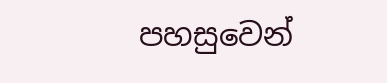පහසුවෙන්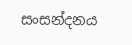සංසන්දනය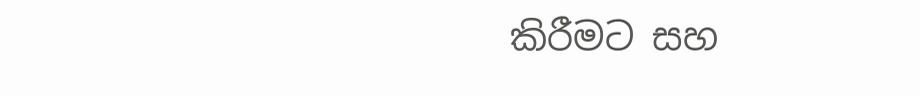කිරීමට සහ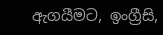ඇගයීමට, ඉංග්‍රීසි,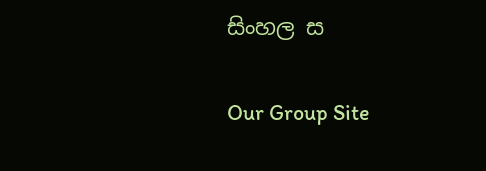සිංහල ස

Our Group Site